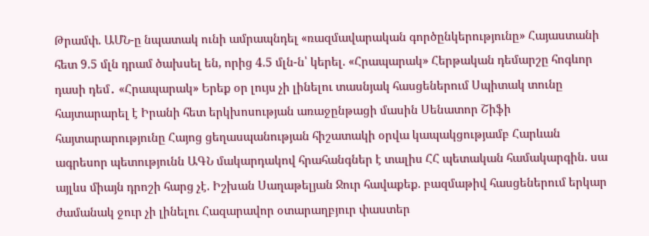Թրամփ. ԱՄՆ-ը նպատակ ունի ամրապնդել «ռազմավարական գործընկերությունը» Հայաստանի հետ 9.5 մլն դրամ ծախսել են, որից 4.5 մլն-ն՝ կերել. «Հրապարակ» Հերթական դեմարշը հոգևոր դասի դեմ․ «Հրապարակ» Երեք օր լույս չի լինելու տասնյակ հասցեներում Սպիտակ տունը հայտարարել է Իրանի հետ երկխոսության առաջընթացի մասին Սենատոր Շիֆի հայտարարությունը Հայոց ցեղասպանության հիշատակի օրվա կապակցությամբ Հարևան ագրեսոր պետությունն ԱԳՆ մակարդակով հրահանգներ է տալիս ՀՀ պետական համակարգին. սա այլևս միայն դրոշի հարց չէ. Իշխան Սաղաթելյան Ջուր հավաքեք. բազմաթիվ հասցեներում երկար ժամանակ ջուր չի լինելու Հազարավոր օտարաղբյուր փաստեր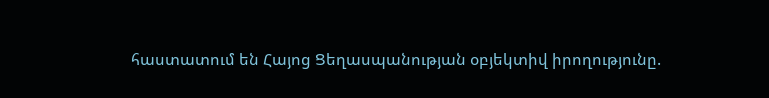հաստատում են Հայոց Ցեղասպանության օբյեկտիվ իրողությունը.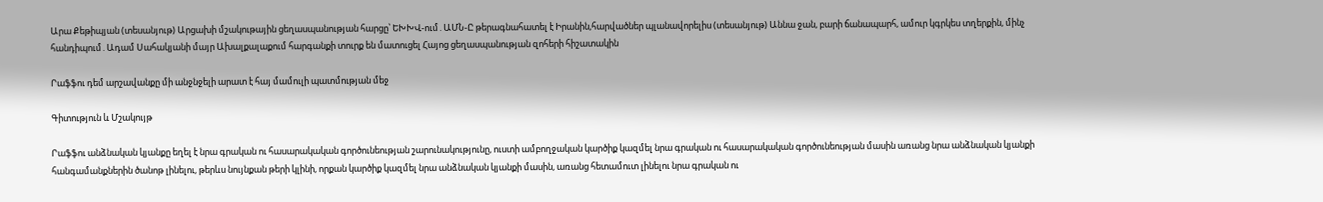Արա Քեթիպյան (տեսանյութ) Արցախի մշակութային ցեղասպանության հարցը՝ ԵԽԽՎ-ում․ԱՄՆ-Ը թերագնահատել է Իրանին,հարվածներ պլանավորելիս (տեսանյութ) Աննա ջան, բարի ճանապարհ, ամուր կգրկես տղերքին, մինչ հանդիպում․Ադամ Սահակյանի մայր Ախալքալաքում հարգանքի տուրք են մատուցել Հայոց ցեղասպանության զոհերի հիշատակին

Րաֆֆու դեմ արշավանքը մի անջնջելի արատ է հայ մամուլի պատմության մեջ

Գիտություն և Մշակույթ

Րաֆֆու անձնական կյանքը եղել է նրա գրական ու հասարակական գործունեության շարունակությունը, ուստի ամբողջական կարծիք կազմել նրա գրական ու հասարակական գործունեության մասին առանց նրա անձնական կյանքի հանգամանքներին ծանոթ լինելու, թերևս նույնքան թերի կլինի, որքան կարծիք կազմել նրա անձնական կյանքի մասին, առանց հետամուտ լինելու նրա գրական ու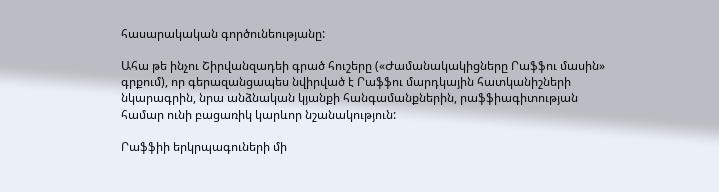հասարակական գործունեությանը:

Ահա թե ինչու Շիրվանզադեի գրած հուշերը («Ժամանակակիցները Րաֆֆու մասին» գրքում), որ գերազանցապես նվիրված է Րաֆֆու մարդկային հատկանիշների նկարագրին, նրա անձնական կյանքի հանգամանքներին, րաֆֆիագիտության համար ունի բացառիկ կարևոր նշանակություն:

Րաֆֆիի երկրպագուների մի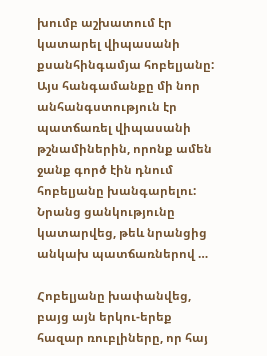խումբ աշխատում էր կատարել վիպասանի քսանհինգամյա հոբելյանը: Այս հանգամանքը մի նոր անհանգստություն էր պատճառել վիպասանի թշնամիներին, որոնք ամեն ջանք գործ էին դնում հոբելյանը խանգարելու: Նրանց ցանկությունը կատարվեց, թեև նրանցից անկախ պատճառներով …

Հոբելյանը խափանվեց, բայց այն երկու-երեք հազար ռուբլիները, որ հայ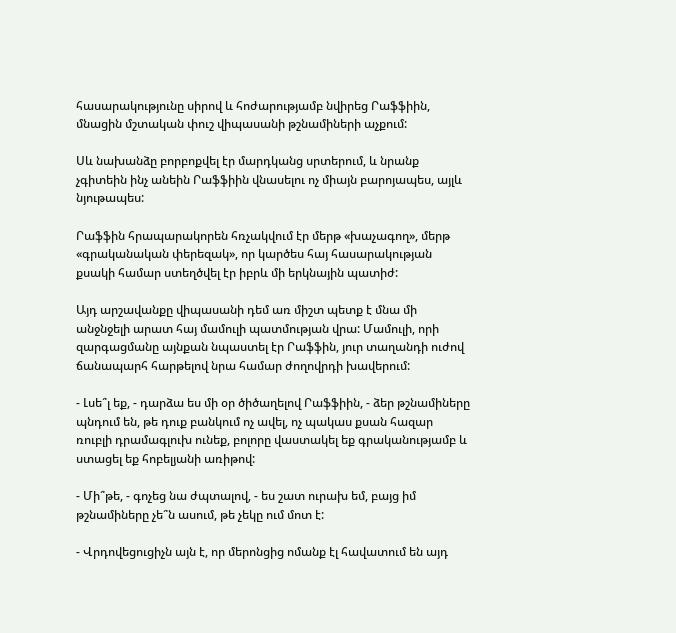հասարակությունը սիրով և հոժարությամբ նվիրեց Րաֆֆիին, մնացին մշտական փուշ վիպասանի թշնամիների աչքում:

Սև նախանձը բորբոքվել էր մարդկանց սրտերում, և նրանք չգիտեին ինչ անեին Րաֆֆիին վնասելու ոչ միայն բարոյապես, այլև նյութապես:

Րաֆֆին հրապարակորեն հռչակվում էր մերթ «խաչագող», մերթ «գրականական փերեզակ», որ կարծես հայ հասարակության քսակի համար ստեղծվել էր իբրև մի երկնային պատիժ:

Այդ արշավանքը վիպասանի դեմ առ միշտ պետք է մնա մի անջնջելի արատ հայ մամուլի պատմության վրա: Մամուլի, որի զարգացմանը այնքան նպաստել էր Րաֆֆին, յուր տաղանդի ուժով ճանապարհ հարթելով նրա համար ժողովրդի խավերում:

- Լսե՞լ եք, - դարձա ես մի օր ծիծաղելով Րաֆֆիին, - ձեր թշնամիները պնդում են, թե դուք բանկում ոչ ավել, ոչ պակաս քսան հազար ռուբլի դրամագլուխ ունեք, բոլորը վաստակել եք գրականությամբ և ստացել եք հոբելյանի առիթով:

- Մի՞թե, - գոչեց նա ժպտալով, - ես շատ ուրախ եմ, բայց իմ թշնամիները չե՞ն ասում, թե չեկը ում մոտ է:

- Վրդովեցուցիչն այն է, որ մերոնցից ոմանք էլ հավատում են այդ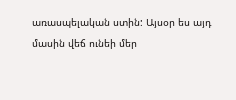առասպելական ստին: Այսօր ես այդ մասին վեճ ունեի մեր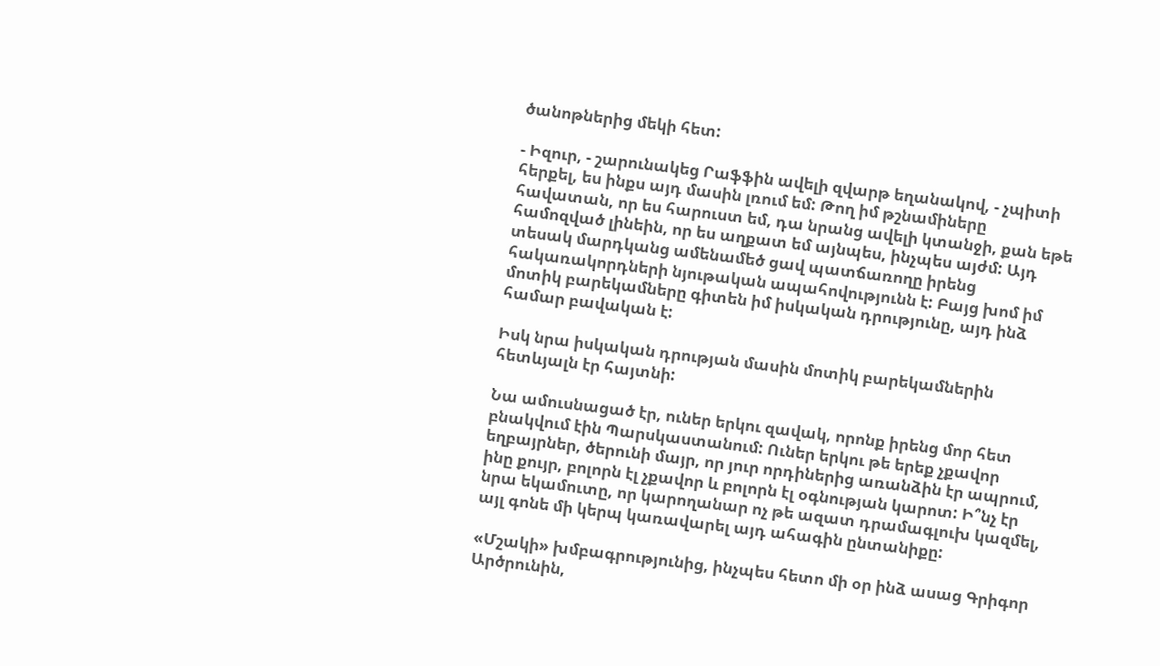ծանոթներից մեկի հետ:

- Իզուր, - շարունակեց Րաֆֆին ավելի զվարթ եղանակով, - չպիտի հերքել, ես ինքս այդ մասին լռում եմ: Թող իմ թշնամիները հավատան, որ ես հարուստ եմ, դա նրանց ավելի կտանջի, քան եթե համոզված լինեին, որ ես աղքատ եմ այնպես, ինչպես այժմ: Այդ տեսակ մարդկանց ամենամեծ ցավ պատճառողը իրենց հակառակորդների նյութական ապահովությունն է: Բայց խոմ իմ մոտիկ բարեկամները գիտեն իմ իսկական դրությունը, այդ ինձ համար բավական է:

Իսկ նրա իսկական դրության մասին մոտիկ բարեկամներին հետևյալն էր հայտնի:

Նա ամուսնացած էր, ուներ երկու զավակ, որոնք իրենց մոր հետ բնակվում էին Պարսկաստանում: Ուներ երկու թե երեք չքավոր եղբայրներ, ծերունի մայր, որ յուր որդիներից առանձին էր ապրում, ինը քույր, բոլորն էլ չքավոր և բոլորն էլ օգնության կարոտ: Ի՞նչ էր նրա եկամուտը, որ կարողանար ոչ թե ազատ դրամագլուխ կազմել, այլ գոնե մի կերպ կառավարել այդ ահագին ընտանիքը:

«Մշակի» խմբագրությունից, ինչպես հետո մի օր ինձ ասաց Գրիգոր Արծրունին,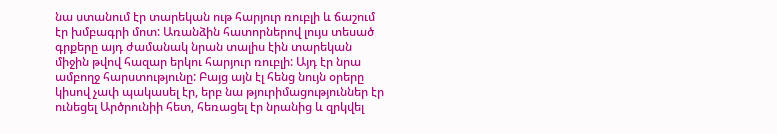նա ստանում էր տարեկան ութ հարյուր ռուբլի և ճաշում էր խմբագրի մոտ: Առանձին հատորներով լույս տեսած գրքերը այդ ժամանակ նրան տալիս էին տարեկան միջին թվով հազար երկու հարյուր ռուբլի: Այդ էր նրա ամբողջ հարստությունը: Բայց այն էլ հենց նույն օրերը կիսով չափ պակասել էր, երբ նա թյուրիմացություններ էր ունեցել Արծրունիի հետ, հեռացել էր նրանից և զրկվել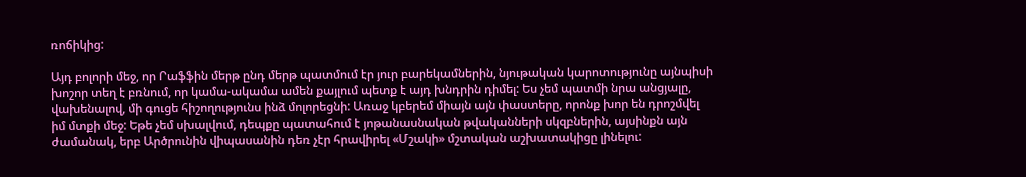ռոճիկից:

Այդ բոլորի մեջ, որ Րաֆֆին մերթ ընդ մերթ պատմում էր յուր բարեկամներին, նյութական կարոտությունը այնպիսի խոշոր տեղ է բռնում, որ կամա-ակամա ամեն քայլում պետք է այդ խնդրին դիմել: Ես չեմ պատմի նրա անցյալը, վախենալով, մի գուցե հիշողությունս ինձ մոլորեցնի: Առաջ կբերեմ միայն այն փաստերը, որոնք խոր են դրոշմվել իմ մտքի մեջ: Եթե չեմ սխալվում, դեպքը պատահում է յոթանասնական թվականների սկզբներին, այսինքն այն ժամանակ, երբ Արծրունին վիպասանին դեռ չէր հրավիրել «Մշակի» մշտական աշխատակիցը լինելու: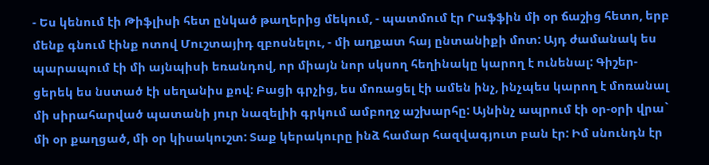- Ես կենում էի Թիֆլիսի հետ ընկած թաղերից մեկում, - պատմում էր Րաֆֆին մի օր ճաշից հետո, երբ մենք գնում էինք ոտով Մուշտայիդ զբոսնելու, - մի աղքատ հայ ընտանիքի մոտ: Այդ ժամանակ ես պարապում էի մի այնպիսի եռանդով, որ միայն նոր սկսող հեղինակը կարող է ունենալ: Գիշեր-ցերեկ ես նստած էի սեղանիս քով: Բացի գրչից, ես մոռացել էի ամեն ինչ, ինչպես կարող է մոռանալ մի սիրահարված պատանի յուր նազելիի գրկում ամբողջ աշխարհը: Այնինչ ապրում էի օր-օրի վրա` մի օր քաղցած, մի օր կիսակուշտ: Տաք կերակուրը ինձ համար հազվագյուտ բան էր: Իմ սնունդն էր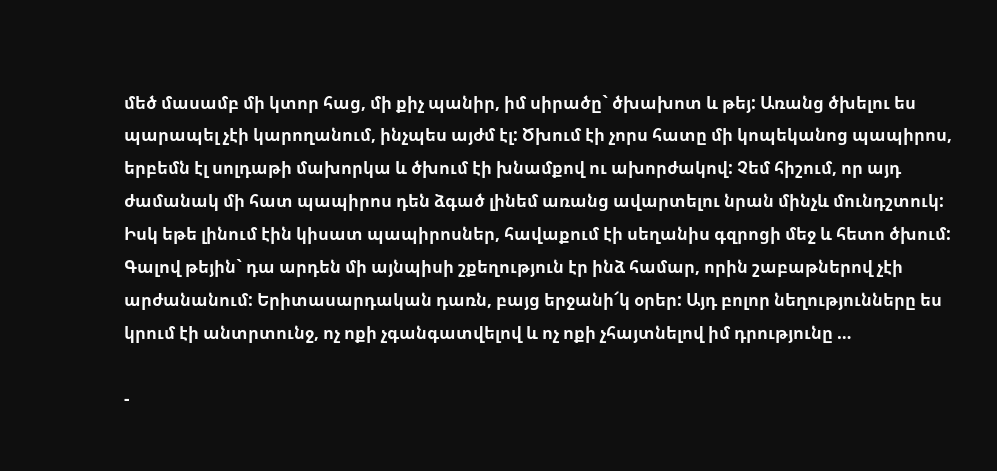մեծ մասամբ մի կտոր հաց, մի քիչ պանիր, իմ սիրածը` ծխախոտ և թեյ: Առանց ծխելու ես պարապել չէի կարողանում, ինչպես այժմ էլ: Ծխում էի չորս հատը մի կոպեկանոց պապիրոս, երբեմն էլ սոլդաթի մախորկա և ծխում էի խնամքով ու ախորժակով: Չեմ հիշում, որ այդ ժամանակ մի հատ պապիրոս դեն ձգած լինեմ առանց ավարտելու նրան մինչև մունդշտուկ: Իսկ եթե լինում էին կիսատ պապիրոսներ, հավաքում էի սեղանիս գզրոցի մեջ և հետո ծխում: Գալով թեյին` դա արդեն մի այնպիսի շքեղություն էր ինձ համար, որին շաբաթներով չէի արժանանում: Երիտասարդական դառն, բայց երջանի՜կ օրեր: Այդ բոլոր նեղությունները ես կրում էի անտրտունջ, ոչ ոքի չգանգատվելով և ոչ ոքի չհայտնելով իմ դրությունը …

-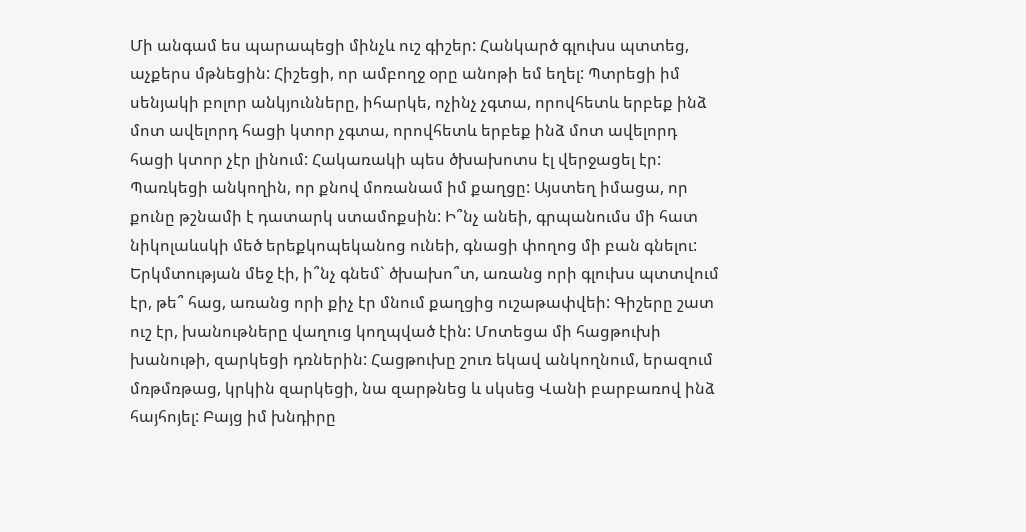Մի անգամ ես պարապեցի մինչև ուշ գիշեր: Հանկարծ գլուխս պտտեց, աչքերս մթնեցին: Հիշեցի, որ ամբողջ օրը անոթի եմ եղել: Պտրեցի իմ սենյակի բոլոր անկյունները, իհարկե, ոչինչ չգտա, որովհետև երբեք ինձ մոտ ավելորդ հացի կտոր չգտա, որովհետև երբեք ինձ մոտ ավելորդ հացի կտոր չէր լինում: Հակառակի պես ծխախոտս էլ վերջացել էր: Պառկեցի անկողին, որ քնով մոռանամ իմ քաղցը: Այստեղ իմացա, որ քունը թշնամի է դատարկ ստամոքսին: Ի՞նչ անեի, գրպանումս մի հատ նիկոլաևսկի մեծ երեքկոպեկանոց ունեի, գնացի փողոց մի բան գնելու: Երկմտության մեջ էի, ի՞նչ գնեմ` ծխախո՞տ, առանց որի գլուխս պտտվում էր, թե՞ հաց, առանց որի քիչ էր մնում քաղցից ուշաթափվեի: Գիշերը շատ ուշ էր, խանութները վաղուց կողպված էին: Մոտեցա մի հացթուխի խանութի, զարկեցի դռներին: Հացթուխը շուռ եկավ անկողնում, երազում մռթմռթաց, կրկին զարկեցի, նա զարթնեց և սկսեց Վանի բարբառով ինձ հայհոյել: Բայց իմ խնդիրը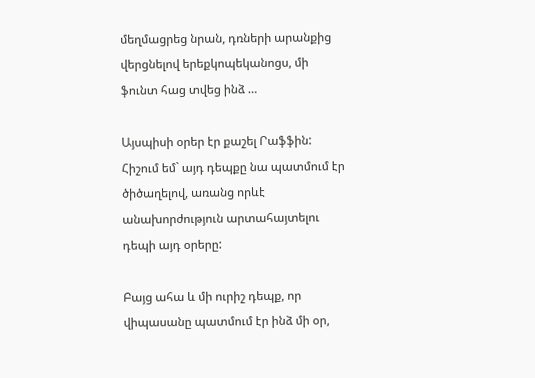մեղմացրեց նրան, դռների արանքից վերցնելով երեքկոպեկանոցս, մի ֆունտ հաց տվեց ինձ …

Այսպիսի օրեր էր քաշել Րաֆֆին: Հիշում եմ` այդ դեպքը նա պատմում էր ծիծաղելով, առանց որևէ անախորժություն արտահայտելու դեպի այդ օրերը:

Բայց ահա և մի ուրիշ դեպք, որ վիպասանը պատմում էր ինձ մի օր,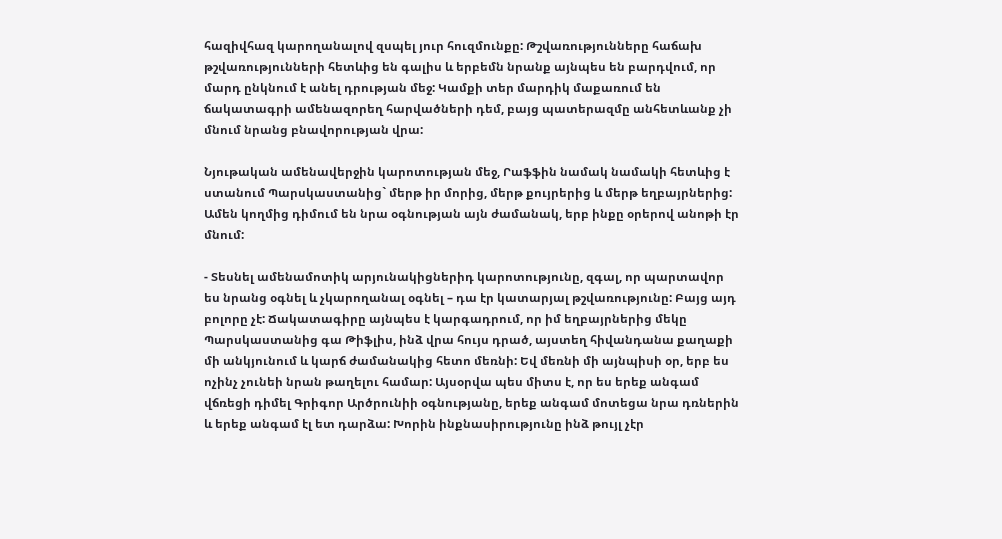հազիվհազ կարողանալով զսպել յուր հուզմունքը: Թշվառությունները հաճախ թշվառությունների հետևից են գալիս և երբեմն նրանք այնպես են բարդվում, որ մարդ ընկնում է անել դրության մեջ: Կամքի տեր մարդիկ մաքառում են ճակատագրի ամենազորեղ հարվածների դեմ, բայց պատերազմը անհետևանք չի մնում նրանց բնավորության վրա:

Նյութական ամենավերջին կարոտության մեջ, Րաֆֆին նամակ նամակի հետևից է ստանում Պարսկաստանից` մերթ իր մորից, մերթ քույրերից և մերթ եղբայրներից: Ամեն կողմից դիմում են նրա օգնության այն ժամանակ, երբ ինքը օրերով անոթի էր մնում:

- Տեսնել ամենամոտիկ արյունակիցներիդ կարոտությունը, զգալ, որ պարտավոր ես նրանց օգնել և չկարողանալ օգնել – դա էր կատարյալ թշվառությունը: Բայց այդ բոլորը չէ: Ճակատագիրը այնպես է կարգադրում, որ իմ եղբայրներից մեկը Պարսկաստանից գա Թիֆլիս, ինձ վրա հույս դրած, այստեղ հիվանդանա քաղաքի մի անկյունում և կարճ ժամանակից հետո մեռնի: Եվ մեռնի մի այնպիսի օր, երբ ես ոչինչ չունեի նրան թաղելու համար: Այսօրվա պես միտս է, որ ես երեք անգամ վճռեցի դիմել Գրիգոր Արծրունիի օգնությանը, երեք անգամ մոտեցա նրա դռներին և երեք անգամ էլ ետ դարձա: Խորին ինքնասիրությունը ինձ թույլ չէր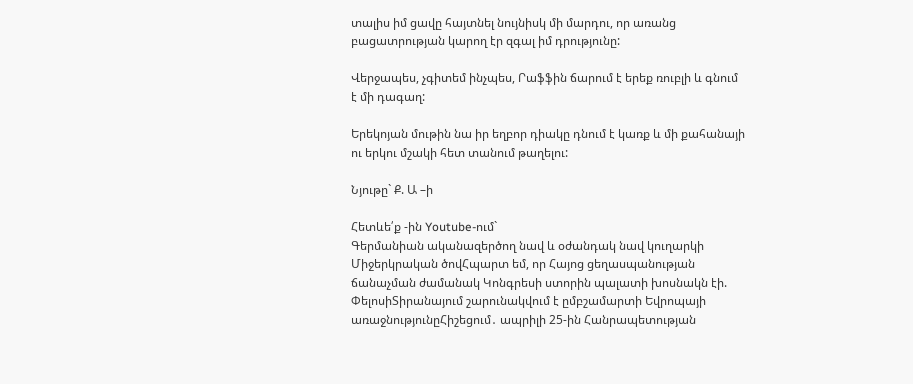տալիս իմ ցավը հայտնել նույնիսկ մի մարդու, որ առանց բացատրության կարող էր զգալ իմ դրությունը:

Վերջապես, չգիտեմ ինչպես, Րաֆֆին ճարում է երեք ռուբլի և գնում է մի դագաղ:

Երեկոյան մութին նա իր եղբոր դիակը դնում է կառք և մի քահանայի ու երկու մշակի հետ տանում թաղելու:

Նյութը` Ք. Ա –ի

Հետևե՛ք -ին Youtube-ում`
Գերմանիան ականազերծող նավ և օժանդակ նավ կուղարկի Միջերկրական ծովՀպարտ եմ, որ Հայոց ցեղասպանության ճանաչման ժամանակ Կոնգրեսի ստորին պալատի խոսնակն էի. ՓելոսիՏիրանայում շարունակվում է ըմբշամարտի Եվրոպայի առաջնությունըՀիշեցում․ ապրիլի 25-ին Հանրապետության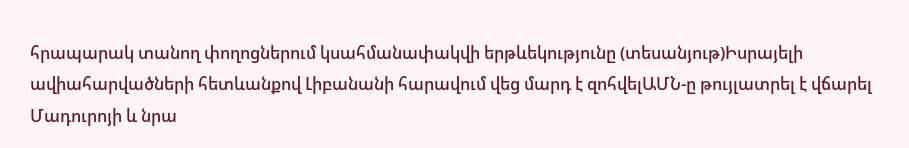հրապարակ տանող փողոցներում կսահմանափակվի երթևեկությունը (տեսանյութ)Իսրայելի ավիահարվածների հետևանքով Լիբանանի հարավում վեց մարդ է զոհվելԱՄՆ-ը թույլատրել է վճարել Մադուրոյի և նրա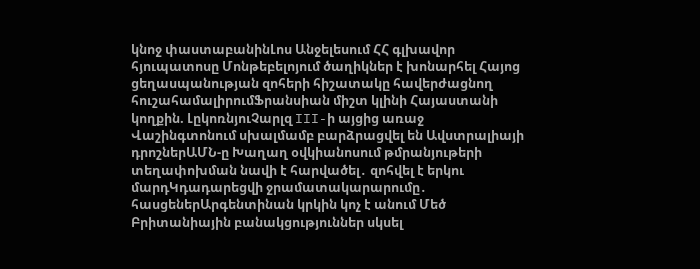կնոջ փաստաբանինԼոս Անջելեսում ՀՀ գլխավոր հյուպատոսը Մոնթեբելոյում ծաղիկներ է խոնարհել Հայոց ցեղասպանության զոհերի հիշատակը հավերժացնող հուշահամալիրումՖրանսիան միշտ կլինի Հայաստանի կողքին. ԼըկոռնյուՉարլզ III-ի այցից առաջ Վաշինգտոնում սխալմամբ բարձրացվել են Ավստրալիայի դրոշներԱՄՆ-ը Խաղաղ օվկիանոսում թմրանյութերի տեղափոխման նավի է հարվածել․ զոհվել է երկու մարդԿդադարեցվի ջրամատակարարումը․ հասցեներԱրգենտինան կրկին կոչ է անում Մեծ Բրիտանիային բանակցություններ սկսել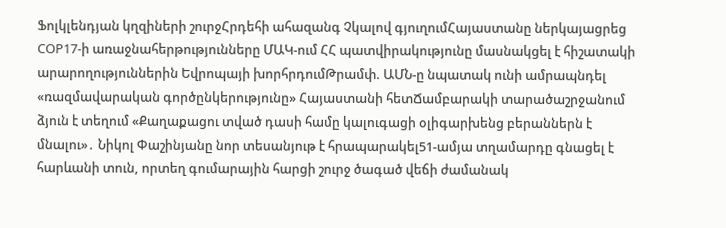Ֆոլկլենդյան կղզիների շուրջՀրդեհի ահազանգ Չկալով գյուղումՀայաստանը ներկայացրեց COP17-ի առաջնահերթությունները ՄԱԿ-ում ՀՀ պատվիրակությունը մասնակցել է հիշատակի արարողություններին Եվրոպայի խորհրդումԹրամփ. ԱՄՆ-ը նպատակ ունի ամրապնդել «ռազմավարական գործընկերությունը» Հայաստանի հետՃամբարակի տարածաշրջանում ձյուն է տեղում «Քաղաքացու տված դասի համը կալուգացի օլիգարխենց բերաններն է մնալու»․ Նիկոլ Փաշինյանը նոր տեսանյութ է հրապարակել51-ամյա տղամարդը գնացել է հարևանի տուն, որտեղ գումարային հարցի շուրջ ծագած վեճի ժամանակ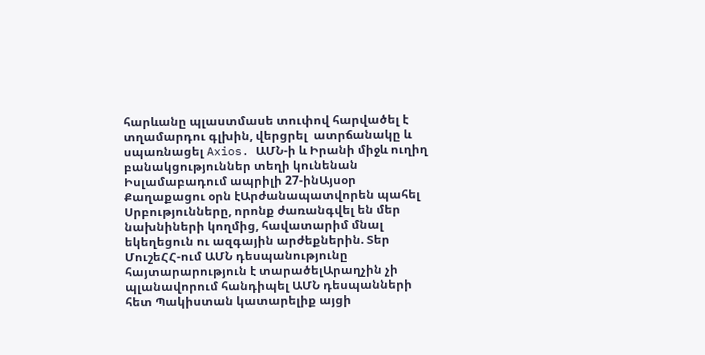հարևանը պլաստմասե տուփով հարվածել է տղամարդու գլխին, վերցրել  ատրճանակը և սպառնացել Axios. ԱՄՆ-ի և Իրանի միջև ուղիղ բանակցություններ տեղի կունենան Իսլամաբադում ապրիլի 27-ինԱյսօր Քաղաքացու օրն էԱրժանապատվորեն պահել Սրբությունները, որոնք ժառանգվել են մեր նախնիների կողմից, հավատարիմ մնալ եկեղեցուն ու ազգային արժեքներին. Տեր ՄուշեՀՀ-ում ԱՄՆ դեսպանությունը հայտարարություն է տարածելԱրաղչին չի պլանավորում հանդիպել ԱՄՆ դեսպանների հետ Պակիստան կատարելիք այցի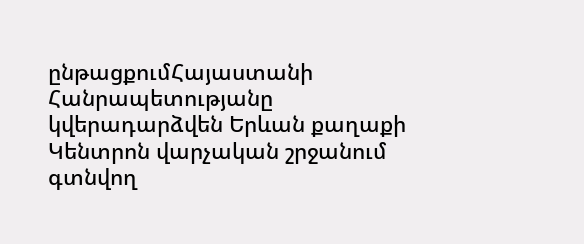ընթացքումՀայաստանի Հանրապետությանը կվերադարձվեն Երևան քաղաքի Կենտրոն վարչական շրջանում գտնվող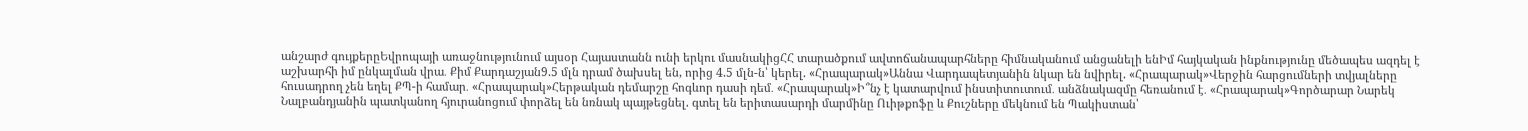անշարժ գույքերըԵվրոպայի առաջնությունում այսօր Հայաստանն ունի երկու մասնակիցՀՀ տարածքում ավտոճանապարհները հիմնականում անցանելի ենԻմ հայկական ինքնությունը մեծապես ազդել է աշխարհի իմ ընկալման վրա․ Քիմ Քարդաշյան9.5 մլն դրամ ծախսել են, որից 4.5 մլն-ն՝ կերել. «Հրապարակ»Աննա Վարդապետյանին նկար են նվիրել. «Հրապարակ»Վերջին հարցումների տվյալները հուսադրող չեն եղել ՔՊ-ի համար․ «Հրապարակ»Հերթական դեմարշը հոգևոր դասի դեմ․ «Հրապարակ»Ի՞նչ է կատարվում ինստիտուտում․ անձնակազմը հեռանում է․ «Հրապարակ»Գործարար Նարեկ Նալբանդյանին պատկանող հյուրանոցում փորձել են նռնակ պայթեցնել. գտել են երիտասարդի մարմինը Ուիթքոֆը և Քուշները մեկնում են Պակիստան՝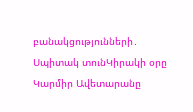բանակցությունների․ Սպիտակ տունԿիրակի օրը Կարմիր Ավետարանը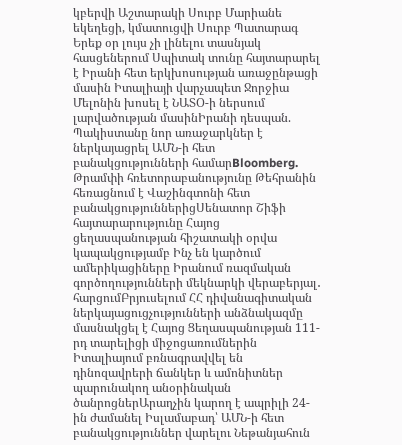կբերվի Աշտարակի Սուրբ Մարիանե եկեղեցի, կմատուցվի Սուրբ Պատարագ Երեք օր լույս չի լինելու տասնյակ հասցեներում Սպիտակ տունը հայտարարել է Իրանի հետ երկխոսության առաջընթացի մասին Իտալիայի վարչապետ Ջորջիա Մելոնին խոսել է ՆԱՏՕ-ի ներսում լարվածության մասինԻրանի դեսպան. Պակիստանը նոր առաջարկներ է ներկայացրել ԱՄՆ-ի հետ բանակցությունների համարBloomberg. Թրամփի հռետորաբանությունը Թեհրանին հեռացնում է Վաշինգտոնի հետ բանակցություններիցՍենատոր Շիֆի հայտարարությունը Հայոց ցեղասպանության հիշատակի օրվա կապակցությամբ Ինչ են կարծում ամերիկացիները Իրանում ռազմական գործողությունների մեկնարկի վերաբերյալ․ հարցումԲրյուսելում ՀՀ դիվանագիտական ներկայացուցչությունների անձնակազմը մասնակցել է Հայոց Ցեղասպանության 111-րդ տարելիցի միջոցառումներին Իտալիայում բռնագրավվել են դինոզավրերի ճանկեր և ամոնիտներ պարունակող անօրինական ծանրոցներԱրաղչին կարող է ապրիլի 24-ին ժամանել Իսլամաբադ՝ ԱՄՆ-ի հետ բանակցություններ վարելու Նեթանյահուն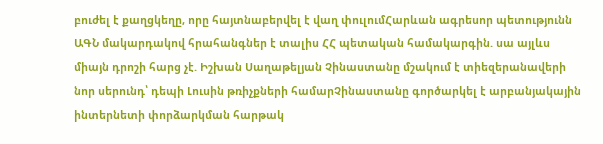բուժել է քաղցկեղը, որը հայտնաբերվել է վաղ փուլումՀարևան ագրեսոր պետությունն ԱԳՆ մակարդակով հրահանգներ է տալիս ՀՀ պետական համակարգին. սա այլևս միայն դրոշի հարց չէ. Իշխան Սաղաթելյան Չինաստանը մշակում է տիեզերանավերի նոր սերունդ՝ դեպի Լուսին թռիչքների համարՉինաստանը գործարկել է արբանյակային ինտերնետի փորձարկման հարթակ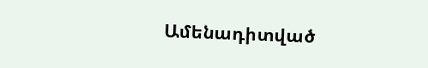Ամենադիտված